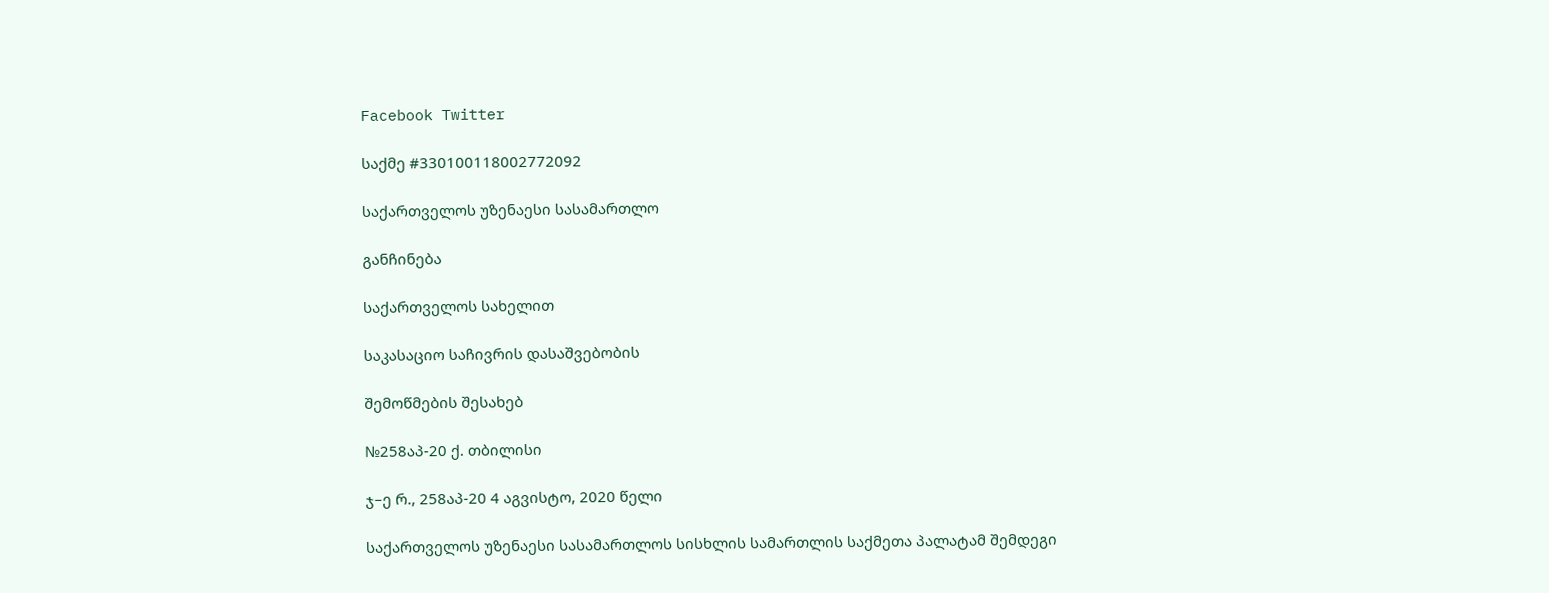Facebook Twitter

საქმე #330100118002772092

საქართველოს უზენაესი სასამართლო

განჩინება

საქართველოს სახელით

საკასაციო საჩივრის დასაშვებობის

შემოწმების შესახებ

№258აპ-20 ქ. თბილისი

ჯ–ე რ., 258აპ-20 4 აგვისტო, 2020 წელი

საქართველოს უზენაესი სასამართლოს სისხლის სამართლის საქმეთა პალატამ შემდეგი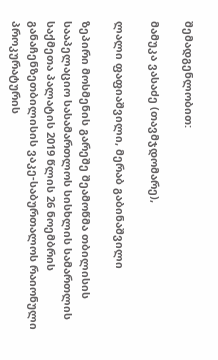შემადგენლობით:

მამუკა ვასაძე (თავმჯდომარე),

ლალი ფაფიაშვილი, მერაბ გაბინაშვილი

ზეპირი მოსმენის გარეშე შეამოწმა თბილისის სააპელაციო სასამართლოს სისხლის სამართლის საქმეთა პალატის 2019 წლის 26 ნოემბრის განაჩენზეთბილისის ვაკე-საბურთალოს რაიონული პროკურატურის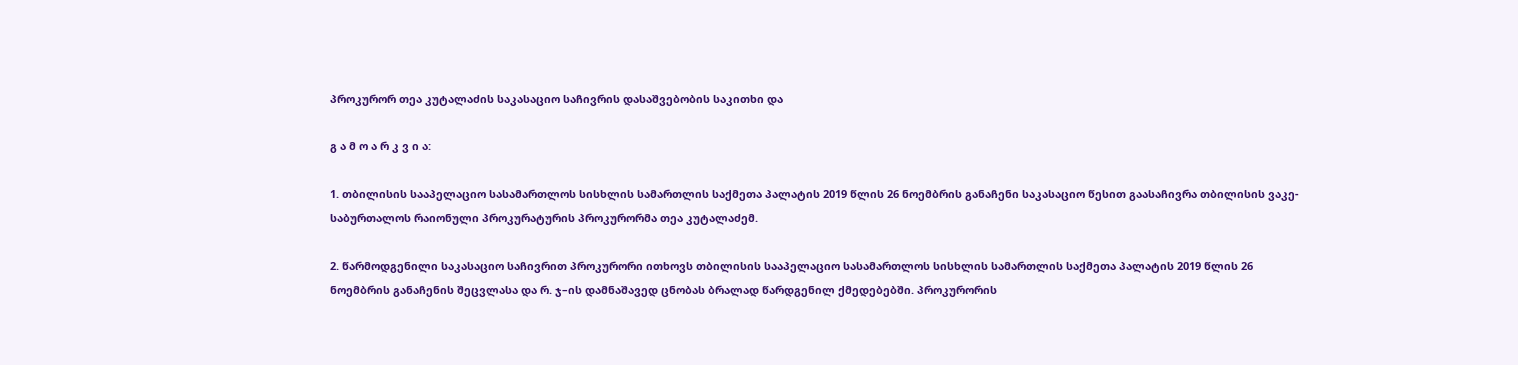პროკურორ თეა კუტალაძის საკასაციო საჩივრის დასაშვებობის საკითხი და

გ ა მ ო ა რ კ ვ ი ა:

1. თბილისის სააპელაციო სასამართლოს სისხლის სამართლის საქმეთა პალატის 2019 წლის 26 ნოემბრის განაჩენი საკასაციო წესით გაასაჩივრა თბილისის ვაკე-საბურთალოს რაიონული პროკურატურის პროკურორმა თეა კუტალაძემ.

2. წარმოდგენილი საკასაციო საჩივრით პროკურორი ითხოვს თბილისის სააპელაციო სასამართლოს სისხლის სამართლის საქმეთა პალატის 2019 წლის 26 ნოემბრის განაჩენის შეცვლასა და რ. ჯ–ის დამნაშავედ ცნობას ბრალად წარდგენილ ქმედებებში. პროკურორის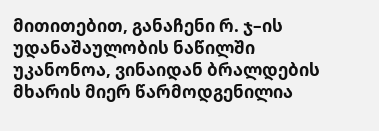მითითებით, განაჩენი რ. ჯ–ის უდანაშაულობის ნაწილში უკანონოა, ვინაიდან ბრალდების მხარის მიერ წარმოდგენილია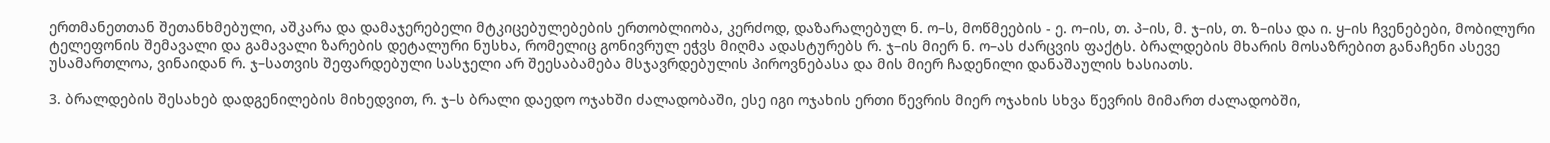ერთმანეთთან შეთანხმებული, აშკარა და დამაჯერებელი მტკიცებულებების ერთობლიობა, კერძოდ, დაზარალებულ ნ. ო–ს, მოწმეების - ე. ო–ის, თ. პ–ის, მ. ჯ–ის, თ. ზ–ისა და ი. ყ–ის ჩვენებები, მობილური ტელეფონის შემავალი და გამავალი ზარების დეტალური ნუსხა, რომელიც გონივრულ ეჭვს მიღმა ადასტურებს რ. ჯ–ის მიერ ნ. ო–ას ძარცვის ფაქტს. ბრალდების მხარის მოსაზრებით განაჩენი ასევე უსამართლოა, ვინაიდან რ. ჯ–სათვის შეფარდებული სასჯელი არ შეესაბამება მსჯავრდებულის პიროვნებასა და მის მიერ ჩადენილი დანაშაულის ხასიათს.

3. ბრალდების შესახებ დადგენილების მიხედვით, რ. ჯ–ს ბრალი დაედო ოჯახში ძალადობაში, ესე იგი ოჯახის ერთი წევრის მიერ ოჯახის სხვა წევრის მიმართ ძალადობში,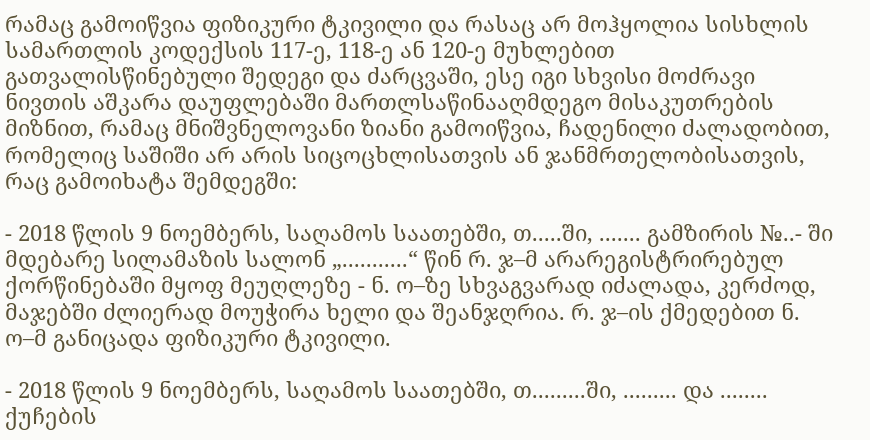რამაც გამოიწვია ფიზიკური ტკივილი და რასაც არ მოჰყოლია სისხლის სამართლის კოდექსის 117-ე, 118-ე ან 120-ე მუხლებით გათვალისწინებული შედეგი და ძარცვაში, ესე იგი სხვისი მოძრავი ნივთის აშკარა დაუფლებაში მართლსაწინააღმდეგო მისაკუთრების მიზნით, რამაც მნიშვნელოვანი ზიანი გამოიწვია, ჩადენილი ძალადობით, რომელიც საშიში არ არის სიცოცხლისათვის ან ჯანმრთელობისათვის, რაც გამოიხატა შემდეგში:

- 2018 წლის 9 ნოემბერს, საღამოს საათებში, თ.....ში, ....... გამზირის №..- ში მდებარე სილამაზის სალონ „...........“ წინ რ. ჯ–მ არარეგისტრირებულ ქორწინებაში მყოფ მეუღლეზე - ნ. ო–ზე სხვაგვარად იძალადა, კერძოდ, მაჯებში ძლიერად მოუჭირა ხელი და შეანჯღრია. რ. ჯ–ის ქმედებით ნ. ო–მ განიცადა ფიზიკური ტკივილი.

- 2018 წლის 9 ნოემბერს, საღამოს საათებში, თ.........ში, ......... და ........ ქუჩების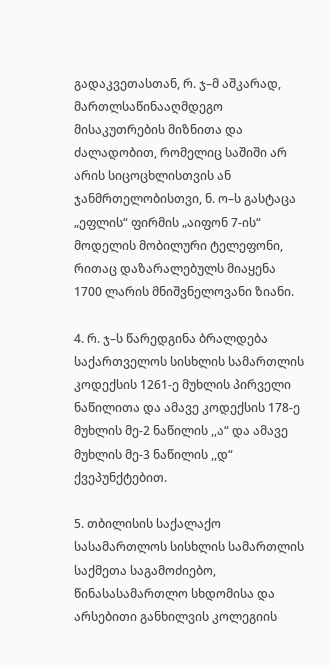გადაკვეთასთან, რ. ჯ–მ აშკარად, მართლსაწინააღმდეგო მისაკუთრების მიზნითა და ძალადობით, რომელიც საშიში არ არის სიცოცხლისთვის ან ჯანმრთელობისთვი, ნ. ო–ს გასტაცა „ეფლის“ ფირმის „აიფონ 7-ის“ მოდელის მობილური ტელეფონი, რითაც დაზარალებულს მიაყენა 1700 ლარის მნიშვნელოვანი ზიანი.

4. რ. ჯ–ს წარედგინა ბრალდება საქართველოს სისხლის სამართლის კოდექსის 1261-ე მუხლის პირველი ნაწილითა და ამავე კოდექსის 178-ე მუხლის მე-2 ნაწილის ,,ა“ და ამავე მუხლის მე-3 ნაწილის ,,დ“ ქვეპუნქტებით.

5. თბილისის საქალაქო სასამართლოს სისხლის სამართლის საქმეთა საგამოძიებო, წინასასამართლო სხდომისა და არსებითი განხილვის კოლეგიის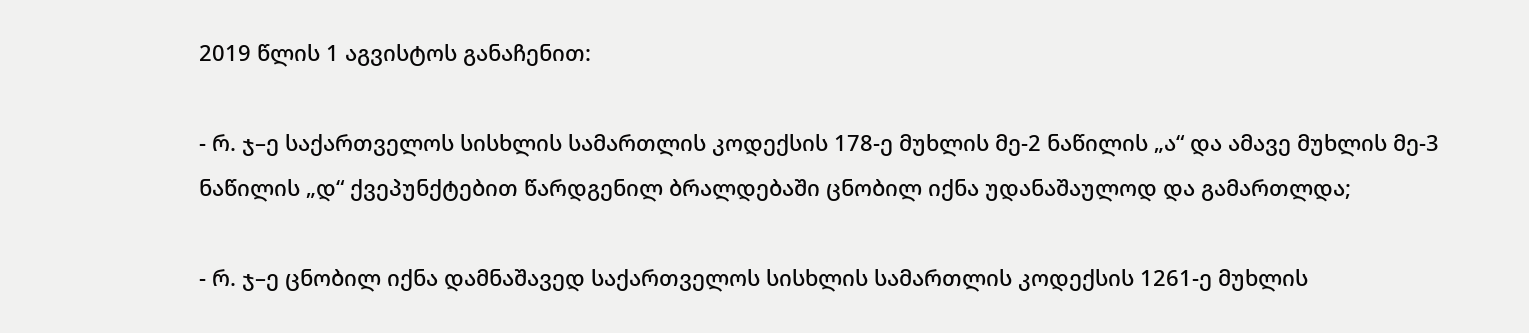2019 წლის 1 აგვისტოს განაჩენით:

- რ. ჯ–ე საქართველოს სისხლის სამართლის კოდექსის 178-ე მუხლის მე-2 ნაწილის „ა“ და ამავე მუხლის მე-3 ნაწილის „დ“ ქვეპუნქტებით წარდგენილ ბრალდებაში ცნობილ იქნა უდანაშაულოდ და გამართლდა;

- რ. ჯ–ე ცნობილ იქნა დამნაშავედ საქართველოს სისხლის სამართლის კოდექსის 1261-ე მუხლის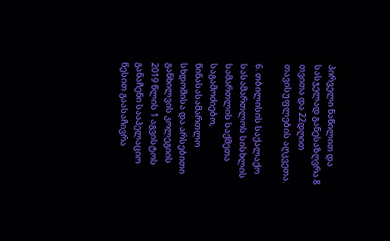პირველი ნაწილით და სასჯელად განესაზღვრა 8 თვითა და 22დღით თავისუფლების აღკვეთა.

6. თბილისის საქალაქო სასამართლოს სისხლის სამართლის საქმეთა საგამოძიებო, წინასასამართლო სხდომისა და არსებითი განხილვის კოლეგიის 2019 წლის 1 აგვისტოს განაჩენი სააპელაციო წესით გაასაჩივრა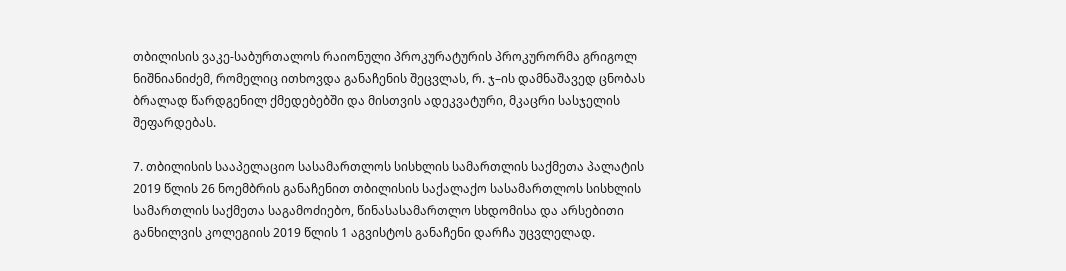თბილისის ვაკე-საბურთალოს რაიონული პროკურატურის პროკურორმა გრიგოლ ნიშნიანიძემ, რომელიც ითხოვდა განაჩენის შეცვლას, რ. ჯ–ის დამნაშავედ ცნობას ბრალად წარდგენილ ქმედებებში და მისთვის ადეკვატური, მკაცრი სასჯელის შეფარდებას.

7. თბილისის სააპელაციო სასამართლოს სისხლის სამართლის საქმეთა პალატის 2019 წლის 26 ნოემბრის განაჩენით თბილისის საქალაქო სასამართლოს სისხლის სამართლის საქმეთა საგამოძიებო, წინასასამართლო სხდომისა და არსებითი განხილვის კოლეგიის 2019 წლის 1 აგვისტოს განაჩენი დარჩა უცვლელად.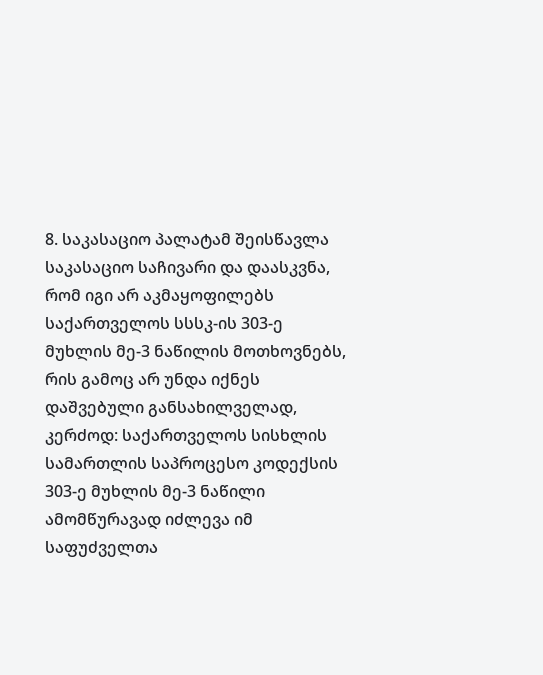8. საკასაციო პალატამ შეისწავლა საკასაციო საჩივარი და დაასკვნა, რომ იგი არ აკმაყოფილებს საქართველოს სსსკ-ის 303-ე მუხლის მე-3 ნაწილის მოთხოვნებს, რის გამოც არ უნდა იქნეს დაშვებული განსახილველად, კერძოდ: საქართველოს სისხლის სამართლის საპროცესო კოდექსის 303-ე მუხლის მე-3 ნაწილი ამომწურავად იძლევა იმ საფუძველთა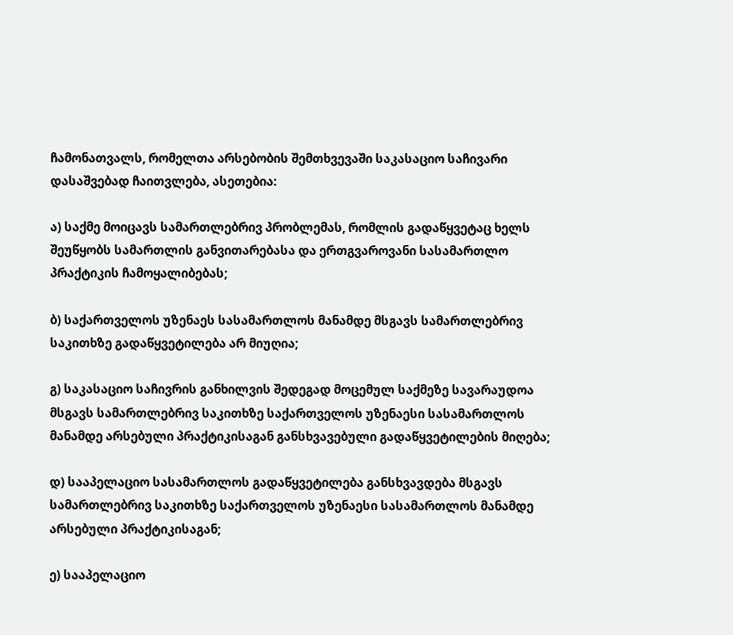ჩამონათვალს, რომელთა არსებობის შემთხვევაში საკასაციო საჩივარი დასაშვებად ჩაითვლება, ასეთებია:

ა) საქმე მოიცავს სამართლებრივ პრობლემას, რომლის გადაწყვეტაც ხელს შეუწყობს სამართლის განვითარებასა და ერთგვაროვანი სასამართლო პრაქტიკის ჩამოყალიბებას;

ბ) საქართველოს უზენაეს სასამართლოს მანამდე მსგავს სამართლებრივ საკითხზე გადაწყვეტილება არ მიუღია;

გ) საკასაციო საჩივრის განხილვის შედეგად მოცემულ საქმეზე სავარაუდოა მსგავს სამართლებრივ საკითხზე საქართველოს უზენაესი სასამართლოს მანამდე არსებული პრაქტიკისაგან განსხვავებული გადაწყვეტილების მიღება;

დ) სააპელაციო სასამართლოს გადაწყვეტილება განსხვავდება მსგავს სამართლებრივ საკითხზე საქართველოს უზენაესი სასამართლოს მანამდე არსებული პრაქტიკისაგან;

ე) სააპელაციო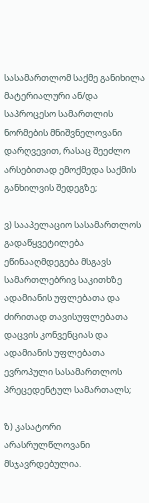სასამართლომ საქმე განიხილა მატერიალური ან/და საპროცესო სამართლის ნორმების მნიშვნელოვანი დარღვევით, რასაც შეეძლო არსებითად ემოქმედა საქმის განხილვის შედეგზე;

ვ) სააპელაციო სასამართლოს გადაწყვეტილება ეწინააღმდეგება მსგავს სამართლებრივ საკითხზე ადამიანის უფლებათა და ძირითად თავისუფლებათა დაცვის კონვენციას და ადამიანის უფლებათა ევროპული სასამართლოს პრეცედენტულ სამართალს;

ზ) კასატორი არასრულწლოვანი მსჯავრდებულია.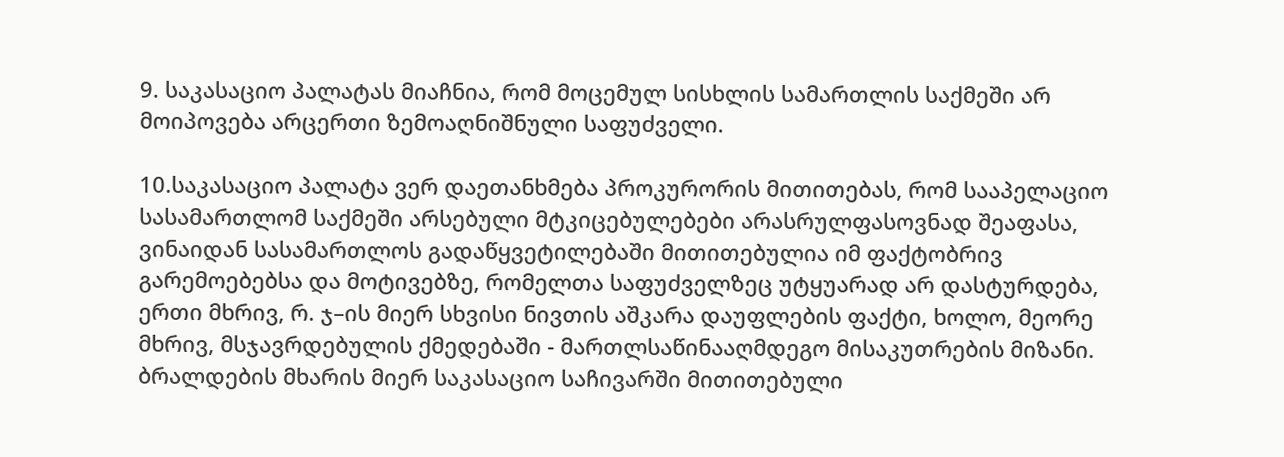9. საკასაციო პალატას მიაჩნია, რომ მოცემულ სისხლის სამართლის საქმეში არ მოიპოვება არცერთი ზემოაღნიშნული საფუძველი.

10.საკასაციო პალატა ვერ დაეთანხმება პროკურორის მითითებას, რომ სააპელაციო სასამართლომ საქმეში არსებული მტკიცებულებები არასრულფასოვნად შეაფასა, ვინაიდან სასამართლოს გადაწყვეტილებაში მითითებულია იმ ფაქტობრივ გარემოებებსა და მოტივებზე, რომელთა საფუძველზეც უტყუარად არ დასტურდება, ერთი მხრივ, რ. ჯ–ის მიერ სხვისი ნივთის აშკარა დაუფლების ფაქტი, ხოლო, მეორე მხრივ, მსჯავრდებულის ქმედებაში - მართლსაწინააღმდეგო მისაკუთრების მიზანი. ბრალდების მხარის მიერ საკასაციო საჩივარში მითითებული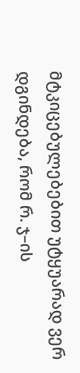მტკიცებულებებით უტყუარად ვერ დგინდება, რომ რ. ჯ–ის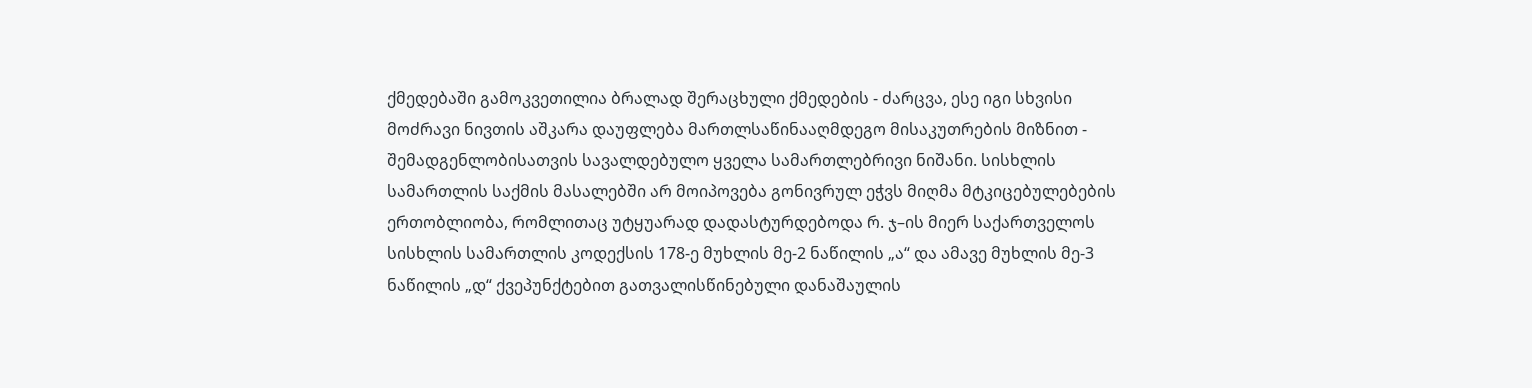ქმედებაში გამოკვეთილია ბრალად შერაცხული ქმედების - ძარცვა, ესე იგი სხვისი მოძრავი ნივთის აშკარა დაუფლება მართლსაწინააღმდეგო მისაკუთრების მიზნით - შემადგენლობისათვის სავალდებულო ყველა სამართლებრივი ნიშანი. სისხლის სამართლის საქმის მასალებში არ მოიპოვება გონივრულ ეჭვს მიღმა მტკიცებულებების ერთობლიობა, რომლითაც უტყუარად დადასტურდებოდა რ. ჯ–ის მიერ საქართველოს სისხლის სამართლის კოდექსის 178-ე მუხლის მე-2 ნაწილის „ა“ და ამავე მუხლის მე-3 ნაწილის „დ“ ქვეპუნქტებით გათვალისწინებული დანაშაულის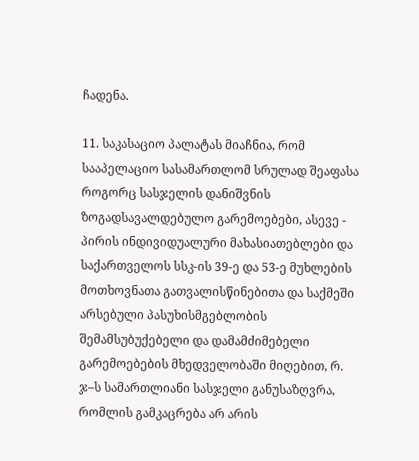ჩადენა.

11. საკასაციო პალატას მიაჩნია, რომ სააპელაციო სასამართლომ სრულად შეაფასა როგორც სასჯელის დანიშვნის ზოგადსავალდებულო გარემოებები, ასევე - პირის ინდივიდუალური მახასიათებლები და საქართველოს სსკ-ის 39-ე და 53-ე მუხლების მოთხოვნათა გათვალისწინებითა და საქმეში არსებული პასუხისმგებლობის შემამსუბუქებელი და დამამძიმებელი გარემოებების მხედველობაში მიღებით, რ. ჯ–ს სამართლიანი სასჯელი განუსაზღვრა, რომლის გამკაცრება არ არის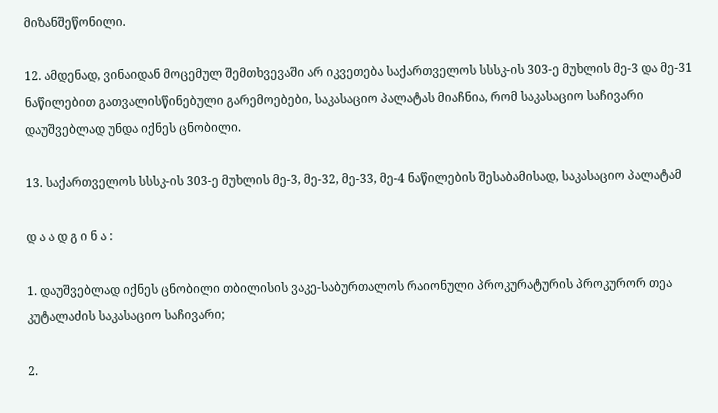მიზანშეწონილი.

12. ამდენად, ვინაიდან მოცემულ შემთხვევაში არ იკვეთება საქართველოს სსსკ-ის 303-ე მუხლის მე-3 და მე-31 ნაწილებით გათვალისწინებული გარემოებები, საკასაციო პალატას მიაჩნია, რომ საკასაციო საჩივარი დაუშვებლად უნდა იქნეს ცნობილი.

13. საქართველოს სსსკ-ის 303-ე მუხლის მე-3, მე-32, მე-33, მე-4 ნაწილების შესაბამისად, საკასაციო პალატამ

დ ა ა დ გ ი ნ ა :

1. დაუშვებლად იქნეს ცნობილი თბილისის ვაკე-საბურთალოს რაიონული პროკურატურის პროკურორ თეა კუტალაძის საკასაციო საჩივარი;

2.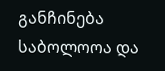განჩინება საბოლოოა და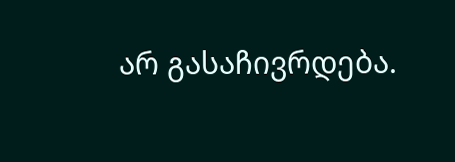არ გასაჩივრდება.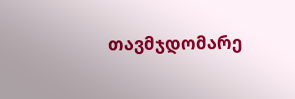თავმჯდომარე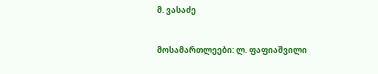მ. ვასაძე

მოსამართლეები: ლ. ფაფიაშვილი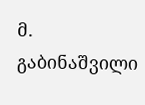მ. გაბინაშვილი